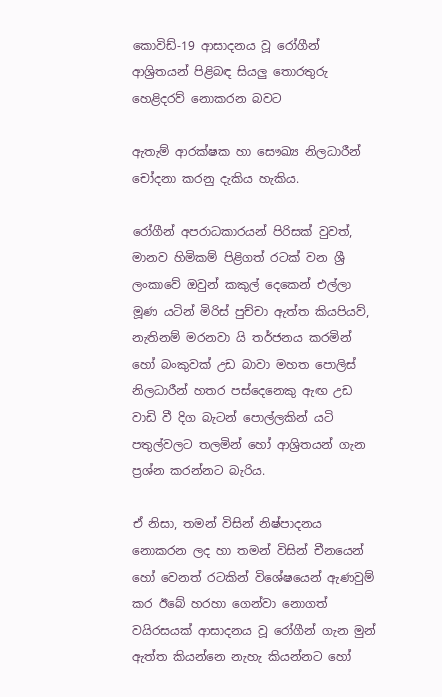කොවිඩ්-19 ආසාදනය වූ රෝගීන් ආශ්‍රිතයන් පිළිබඳ සියලු තොරතුරු හෙළිදරව් නොකරන බවට

ඇතැම් ආරක්ෂක හා සෞඛ්‍ය නිලධාරීන් චෝදනා කරනු දැකිය හැකිය.

රෝගීන් අපරාධකාරයන් පිරිසක් වුවත්, මානව හිමිකම් පිළිගත් රටක් වන ශ්‍රී ලංකාවේ ඔවුන් කකුල් දෙකෙන් එල්ලා මූණ යටින් මිරිස් පුච්චා ඇත්ත කියපියව්, නැතිනම් මරනවා යි තර්ජනය කරමින් හෝ බංකුවක් උඩ බාවා මහත පොලිස් නිලධාරීන් හතර පස්දෙනෙකු ඇඟ උඩ වාඩි වී දිග බැටන් පොල්ලකින් යටි පතුල්වලට තලමින් හෝ ආශ්‍රිතයන් ගැන ප්‍රශ්න කරන්නට බැරිය.

ඒ නිසා, තමන් විසින් නිෂ්පාදනය නොකරන ලද හා තමන් විසින් චීනයෙන් හෝ වෙනත් රටකින් විශේෂයෙන් ඇණවුම් කර ඊබේ හරහා ගෙන්වා නොගත් වයිරසයක් ආසාදනය වූ රෝගීන් ගැන මුන් ඇත්ත කියන්නෙ නැහැ කියන්නට හෝ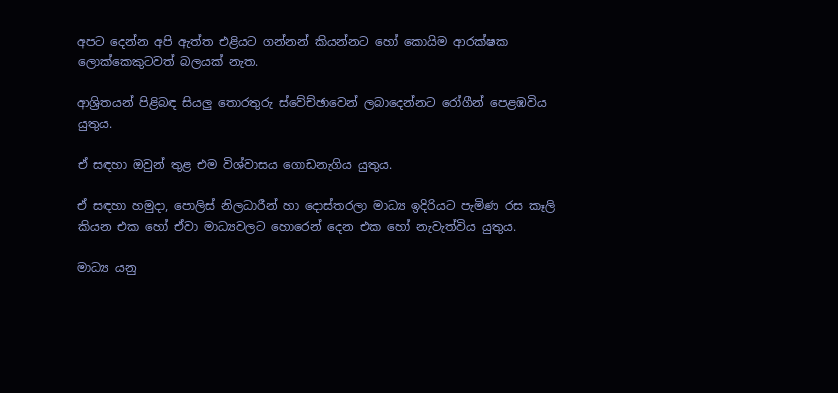අපට දෙන්න අපි ඇත්ත එළියට ගන්නන් කියන්නට හෝ කොයිම ආරක්ෂක ලොක්කෙකුටවත් බලයක් නැත.

ආශ්‍රිතයන් පිළිබඳ සියලු තොරතුරු ස්වේච්ඡාවෙන් ලබාදෙන්නට රෝගීන් පෙළඹවිය යුතුය.

ඒ සඳහා ඔවුන් තුළ එම විශ්වාසය ගොඩනැගිය යුතුය.

ඒ සඳහා හමුදා, පොලිස් නිලධාරීන් හා දොස්තරලා මාධ්‍ය ඉදිරියට පැමිණ රස කෑලි කියන එක හෝ ඒවා මාධ්‍යවලට හොරෙන් දෙන එක හෝ නැවැත්විය යුතුය.

මාධ්‍ය යනු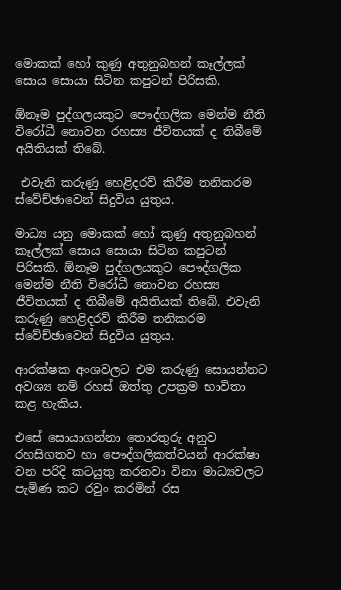මොකක් හෝ කුණු අතුනුබහන් කෑල්ලක් සොය සොයා සිටින කපුටන් පිරිසකි.

ඕනෑම පුද්ගලයකුට පෞද්ගලික මෙන්ම නීති විරෝධී නොවන රහස්‍ය ජීවිතයක් ද තිබීමේ අයිතියක් තිබේ.

 එවැනි කරුණු හෙළිදරව් කිරීම තනිකරම ස්වේච්ඡාවෙන් සිදුවිය යුතුය.

මාධ්‍ය යනු මොකක් හෝ කුණු අතුනුබහන් කෑල්ලක් සොය සොයා සිටින කපුටන් පිරිසකි. ඕනෑම පුද්ගලයකුට පෞද්ගලික මෙන්ම නීති විරෝධී නොවන රහස්‍ය ජීවිතයක් ද තිබීමේ අයිතියක් තිබේ. එවැනි කරුණු හෙළිදරව් කිරීම තනිකරම ස්වේච්ඡාවෙන් සිදුවිය යුතුය.

ආරක්ෂක අංශවලට එම කරුණු සොයන්නට අවශ්‍ය නම් රහස් ඔත්තු උපක්‍රම භාවිතා කළ හැකිය.

එසේ සොයාගන්නා තොරතුරු අනුව රහසිගතව හා පෞද්ගලිකත්වයන් ආරක්ෂා වන පරිදි කටයුතු කරනවා විනා මාධ්‍යවලට පැමිණ කට රවුං කරමින් රස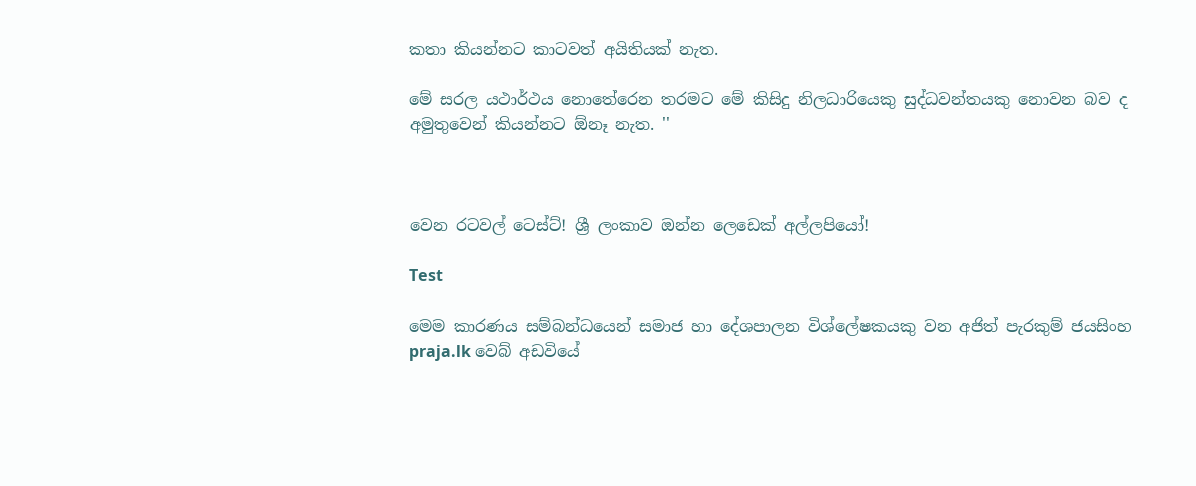කතා කියන්නට කාටවත් අයිතියක් නැත.

මේ සරල යථාර්ථය නොතේරෙන තරමට මේ කිසිදු නිලධාරියෙකු සුද්ධවන්තයකු නොවන බව ද අමුතුවෙන් කියන්නට ඕනෑ නැත. ''



වෙන රටවල් ටෙස්ට්! ශ්‍රී ලංකාව ඔන්න ලෙඩෙක් අල්ලපියෝ!

Test

මෙම කාරණය සම්බන්ධයෙන් සමාජ හා දේශපාලන විශ්ලේෂකයකු වන අජිත් පැරකුම් ජයසිංහ praja.lk වෙබ් අඩවියේ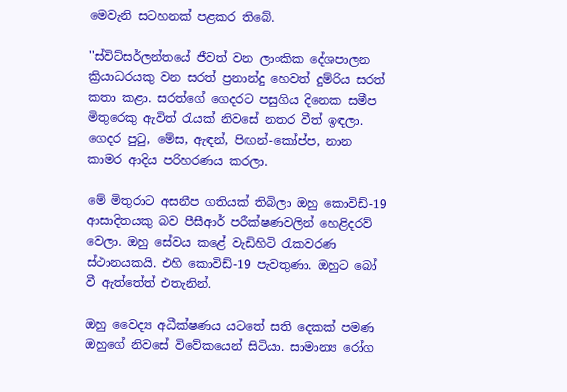මෙවැනි සටහනක් පළකර තිබේ.

''ස්විට්සර්ලන්තයේ ජීවත් වන ලාංකික දේශපාලන ක්‍රියාධරයකු වන සරත් ප්‍රනාන්දු හෙවත් දුම්රිය සරත් කතා කළා. සරත්ගේ ගෙදරට පසුගිය දිනෙක සමීප මිතුරෙකු ඇවිත් රැයක් නිවසේ නතර වීත් ඉඳලා. ගෙදර පුටු, මේස, ඇඳන්, පිඟන්-කෝප්ප, නාන කාමර ආදිය පරිහරණය කරලා.

මේ මිතුරාට අසනීප ගතියක් තිබිලා ඔහු කොවිඩ්-19 ආසාදිතයකු බව පීසීආර් පරීක්ෂණවලින් හෙළිදරව් වෙලා. ඔහු සේවය කළේ වැඩිහිටි රැකවරණ ස්ථානයකයි. එහි කොවිඩ්-19 පැවතුණා. ඔහුට බෝ වී ඇත්තේත් එතැනින්.

ඔහු වෛද්‍ය අධීක්ෂණය යටතේ සති දෙකක් පමණ ඔහුගේ නිවසේ විවේකයෙන් සිටියා. සාමාන්‍ය රෝග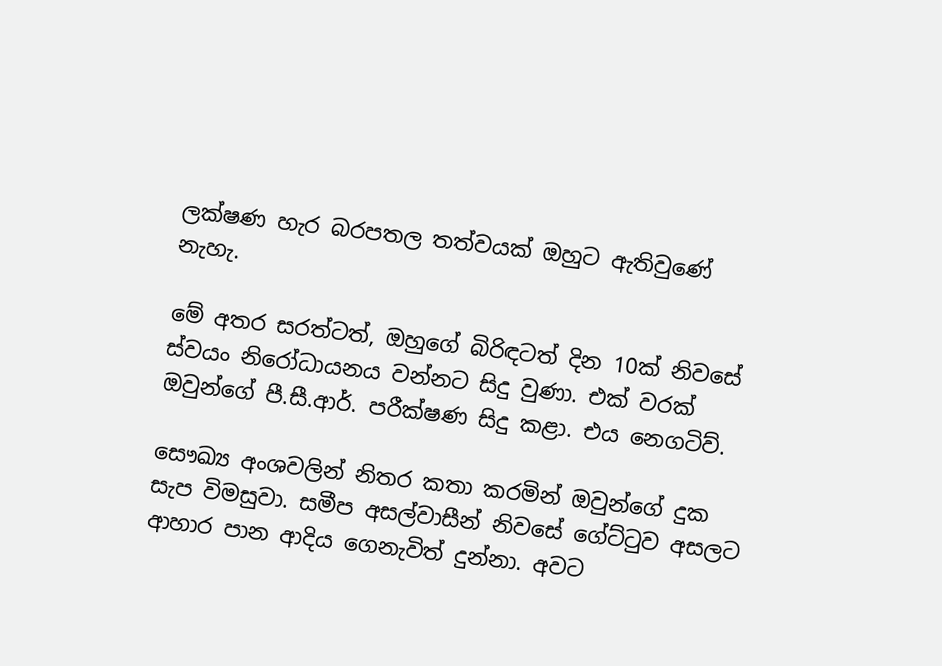ලක්ෂණ හැර බරපතල තත්වයක් ඔහුට ඇතිවුණේ නැහැ.

මේ අතර සරත්ටත්, ඔහුගේ බිරිඳටත් දින 10ක් නිවසේ ස්වයං නිරෝධායනය වන්නට සිදු වුණා. එක් වරක් ඔවුන්ගේ පී.සී.ආර්. පරීක්ෂණ සිදු කළා. එය නෙගටිව්.

සෞඛ්‍ය අංශවලින් නිතර කතා කරමින් ඔවුන්ගේ දුක සැප විමසුවා. සමීප අසල්වාසීන් නිවසේ ගේට්ටුව අසලට ආහාර පාන ආදිය ගෙනැවිත් දුන්නා. අවට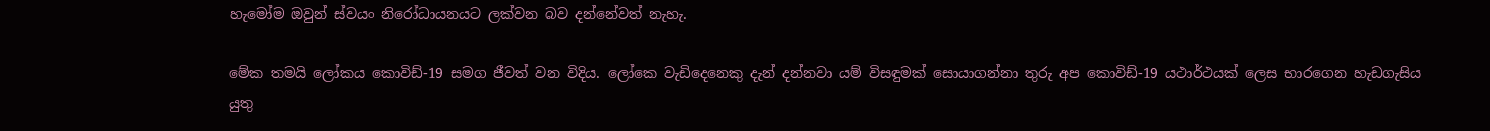හැමෝම ඔවුන් ස්වයං නිරෝධායනයට ලක්වන බව දන්නේවත් නැහැ.

මේක තමයි ලෝකය කොවිඩ්-19 සමග ජීවත් වන විදිය. ලෝකෙ වැඩිදෙනෙකු දැන් දන්නවා යම් විසඳුමක් සොයාගන්නා තුරු අප කොවිඩ්-19 යථාර්ථයක් ලෙස භාරගෙන හැඩගැසිය යුතු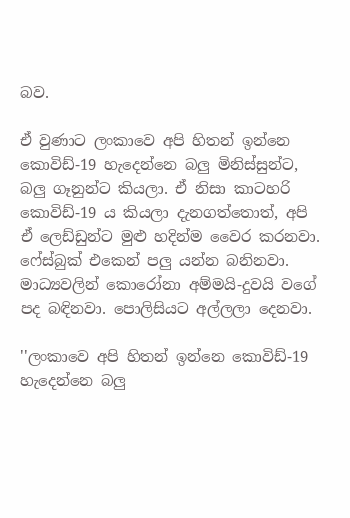බව.

ඒ වුණාට ලංකාවෙ අපි හිතන් ඉන්නෙ කොවිඩ්-19 හැදෙන්නෙ බලු මිනිස්සුන්ට, බලු ගෑනුන්ට කියලා. ඒ නිසා කාටහරි කොවිඩ්-19 ය කියලා දැනගත්තොත්, අපි ඒ ලෙඩ්ඩුන්ට මුළු හදින්ම වෛර කරනවා. ෆේස්බුක් එකෙන් පලු යන්න බනිනවා. මාධ්‍යවලින් කොරෝනා අම්මයි-දුවයි වගේ පද බඳිනවා. පොලිසියට අල්ලලා දෙනවා.

''ලංකාවෙ අපි හිතන් ඉන්නෙ කොවිඩ්-19 හැදෙන්නෙ බලු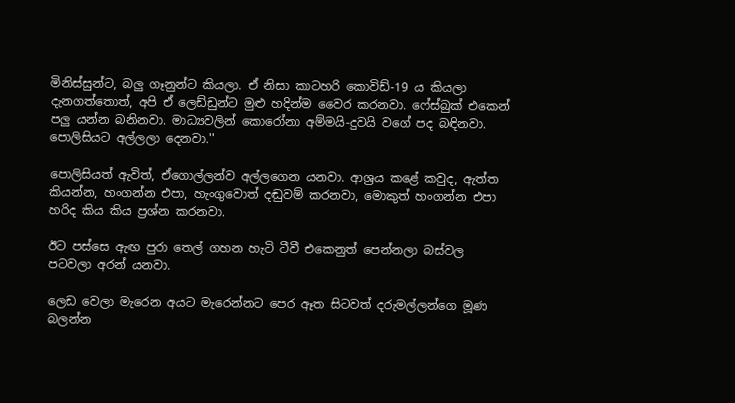මිනිස්සුන්ට, බලු ගෑනුන්ට කියලා. ඒ නිසා කාටහරි කොවිඩ්-19 ය කියලා දැනගත්තොත්, අපි ඒ ලෙඩ්ඩුන්ට මුළු හදින්ම වෛර කරනවා. ෆේස්බුක් එකෙන් පලු යන්න බනිනවා. මාධ්‍යවලින් කොරෝනා අම්මයි-දුවයි වගේ පද බඳිනවා. පොලිසියට අල්ලලා දෙනවා.''

පොලිසියත් ඇවිත්, ඒගොල්ලන්ව අල්ලගෙන යනවා. ආශ්‍රය කළේ කවුද, ඇත්ත කියන්න, හංගන්න එපා, හැංගුවොත් දඬුවම් කරනවා, මොකුත් හංගන්න එපා හරිද කිය කිය ප්‍රශ්න කරනවා.

ඊට පස්සෙ ඇඟ පුරා තෙල් ගහන හැටි ටීවී එකෙනුත් පෙන්නලා බස්වල පටවලා අරන් යනවා.

ලෙඩ වෙලා මැරෙන අයට මැරෙන්නට පෙර ඈත සිටවත් දරුමල්ලන්ගෙ මූණ බලන්න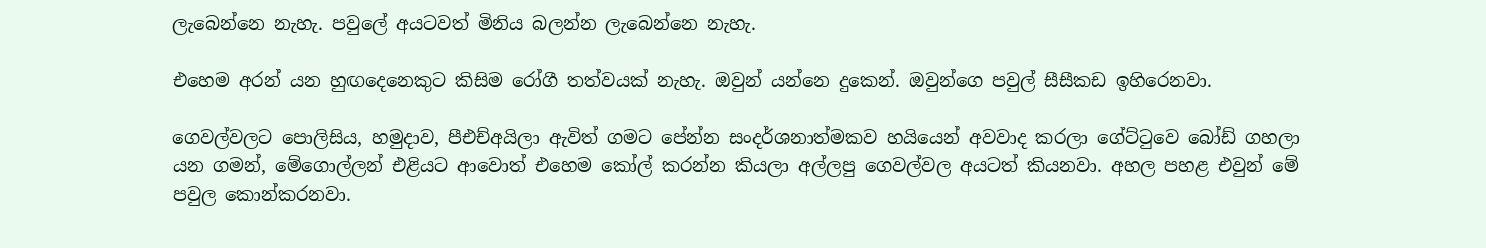ලැබෙන්නෙ නැහැ. පවුලේ අයටවත් මිනිය බලන්න ලැබෙන්නෙ නැහැ.

එහෙම අරන් යන හුඟදෙනෙකුට කිසිම රෝගී තත්වයක් නැහැ. ඔවුන් යන්නෙ දුකෙන්. ඔවුන්ගෙ පවුල් සීසීකඩ ඉහිරෙනවා.

ගෙවල්වලට පොලිසිය, හමුදාව, පීඑච්අයිලා ඇවිත් ගමට පේන්න සංදර්ශනාත්මකව හයියෙන් අවවාද කරලා ගේට්ටුවෙ බෝඩ් ගහලා යන ගමන්, මේගොල්ලන් එළියට ආවොත් එහෙම කෝල් කරන්න කියලා අල්ලපු ගෙවල්වල අයටත් කියනවා. අහල පහළ එවුන් මේ පවුල කොන්කරනවා.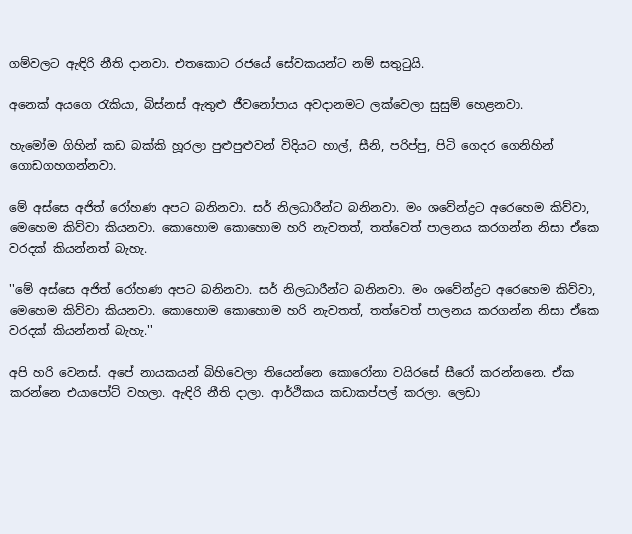ගම්වලට ඇඳිරි නීති දානවා. එතකොට රජයේ සේවකයන්ට නම් සතුටුයි.

අනෙක් අයගෙ රැකියා, බිස්නස් ඇතුළු ජීවනෝපාය අවදානමට ලක්වෙලා සුසුම් හෙළනවා.

හැමෝම ගිහින් කඩ බක්කි හූරලා පුළුපුළුවන් විදියට හාල්, සීනි, පරිප්පු, පිටි ගෙදර ගෙනිහින් ගොඩගහගන්නවා.

මේ අස්සෙ අජිත් රෝහණ අපට බනිනවා. සර් නිලධාරීන්ට බනිනවා. මං ශවේන්ද්‍රට අරෙහෙම කිව්වා, මෙහෙම කිව්වා කියනවා. කොහොම කොහොම හරි නැවතත්, තත්වෙත් පාලනය කරගන්න නිසා ඒකෙ වරදක් කියන්නත් බැහැ.

''මේ අස්සෙ අජිත් රෝහණ අපට බනිනවා. සර් නිලධාරීන්ට බනිනවා. මං ශවේන්ද්‍රට අරෙහෙම කිව්වා, මෙහෙම කිව්වා කියනවා. කොහොම කොහොම හරි නැවතත්, තත්වෙත් පාලනය කරගන්න නිසා ඒකෙ වරදක් කියන්නත් බැහැ.''

අපි හරි වෙනස්. අපේ නායකයන් බිහිවෙලා තියෙන්නෙ කොරෝනා වයිරසේ සීරෝ කරන්නනෙ. ඒක කරන්නෙ එයාපෝට් වහලා. ඇඳිරි නීති දාලා. ආර්ථිකය කඩාකප්පල් කරලා. ලෙඩා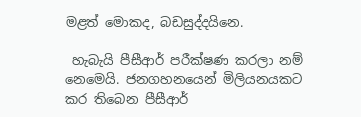මළත් මොකද, බඩසුද්දයිනෙ.

 හැබැයි පීසීආර් පරීක්ෂණ කරලා නම් නෙමෙයි. ජනගහනයෙන් මිලියනයකට කර තිබෙන පීසීආර්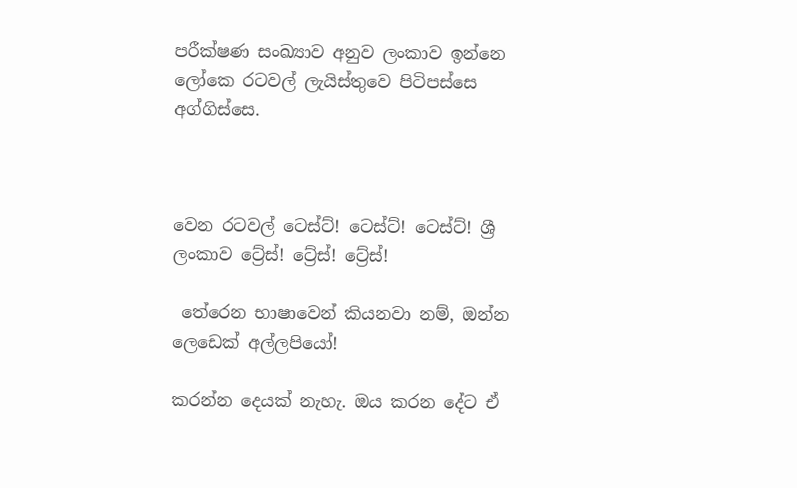පරීක්ෂණ සංඛ්‍යාව අනුව ලංකාව ඉන්නෙ ලෝකෙ රටවල් ලැයිස්තුවෙ පිටිපස්සෙ අග්ගිස්සෙ.



වෙන රටවල් ටෙස්ට්! ටෙස්ට්! ටෙස්ට්! ශ්‍රී ලංකාව ට්‍රේස්! ට්‍රේස්! ට්‍රේස්!

 තේරෙන භාෂාවෙන් කියනවා නම්, ඔන්න ලෙඩෙක් අල්ලපියෝ!

කරන්න දෙයක් නැහැ. ඔය කරන දේට ඒ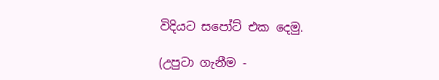විදියට සපෝට් එක දෙමු.

(උපුටා ගැනීම -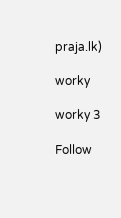praja.lk)

worky

worky 3

Follow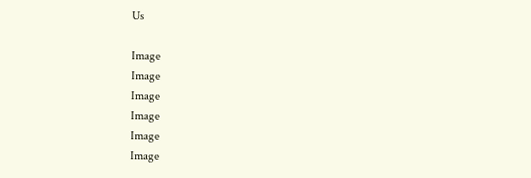Us

Image
Image
Image
Image
Image
Image